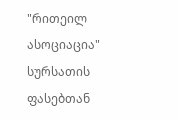"რითეილ ასოციაცია" სურსათის ფასებთან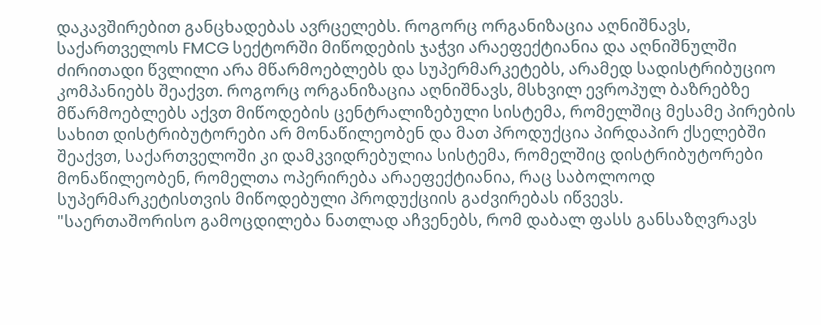დაკავშირებით განცხადებას ავრცელებს. როგორც ორგანიზაცია აღნიშნავს, საქართველოს FMCG სექტორში მიწოდების ჯაჭვი არაეფექტიანია და აღნიშნულში ძირითადი წვლილი არა მწარმოებლებს და სუპერმარკეტებს, არამედ სადისტრიბუციო კომპანიებს შეაქვთ. როგორც ორგანიზაცია აღნიშნავს, მსხვილ ევროპულ ბაზრებზე მწარმოებლებს აქვთ მიწოდების ცენტრალიზებული სისტემა, რომელშიც მესამე პირების სახით დისტრიბუტორები არ მონაწილეობენ და მათ პროდუქცია პირდაპირ ქსელებში შეაქვთ, საქართველოში კი დამკვიდრებულია სისტემა, რომელშიც დისტრიბუტორები მონაწილეობენ, რომელთა ოპერირება არაეფექტიანია, რაც საბოლოოდ სუპერმარკეტისთვის მიწოდებული პროდუქციის გაძვირებას იწვევს.
"საერთაშორისო გამოცდილება ნათლად აჩვენებს, რომ დაბალ ფასს განსაზღვრავს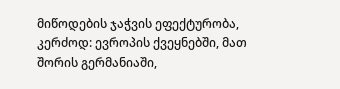მიწოდების ჯაჭვის ეფექტურობა, კერძოდ: ევროპის ქვეყნებში, მათ შორის გერმანიაში,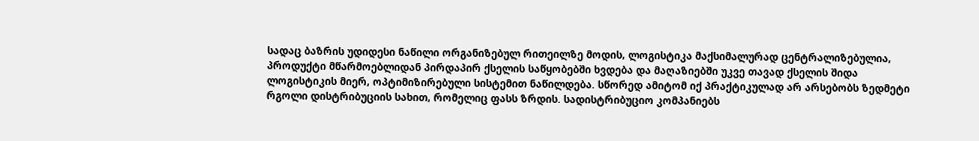სადაც ბაზრის უდიდესი ნაწილი ორგანიზებულ რითეილზე მოდის, ლოგისტიკა მაქსიმალურად ცენტრალიზებულია, პროდუქტი მწარმოებლიდან პირდაპირ ქსელის საწყობებში ხვდება და მაღაზიებში უკვე თავად ქსელის შიდა ლოგისტიკის მიერ, ოპტიმიზირებული სისტემით ნაწილდება. სწორედ ამიტომ იქ პრაქტიკულად არ არსებობს ზედმეტი რგოლი დისტრიბუციის სახით, რომელიც ფასს ზრდის. სადისტრიბუციო კომპანიებს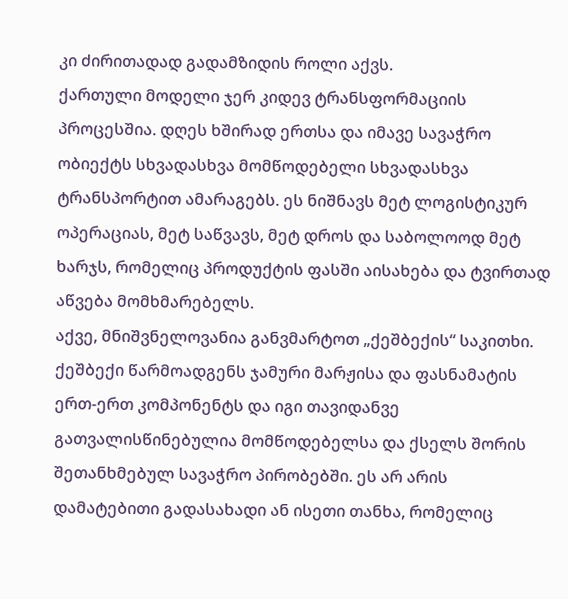კი ძირითადად გადამზიდის როლი აქვს.
ქართული მოდელი ჯერ კიდევ ტრანსფორმაციის პროცესშია. დღეს ხშირად ერთსა და იმავე სავაჭრო ობიექტს სხვადასხვა მომწოდებელი სხვადასხვა ტრანსპორტით ამარაგებს. ეს ნიშნავს მეტ ლოგისტიკურ ოპერაციას, მეტ საწვავს, მეტ დროს და საბოლოოდ მეტ ხარჯს, რომელიც პროდუქტის ფასში აისახება და ტვირთად აწვება მომხმარებელს.
აქვე, მნიშვნელოვანია განვმარტოთ „ქეშბექის“ საკითხი. ქეშბექი წარმოადგენს ჯამური მარჟისა და ფასნამატის ერთ-ერთ კომპონენტს და იგი თავიდანვე გათვალისწინებულია მომწოდებელსა და ქსელს შორის შეთანხმებულ სავაჭრო პირობებში. ეს არ არის დამატებითი გადასახადი ან ისეთი თანხა, რომელიც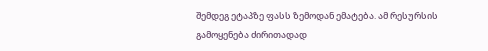შემდეგ ეტაპზე ფასს ზემოდან ემატება. ამ რესურსის გამოყენება ძირითადად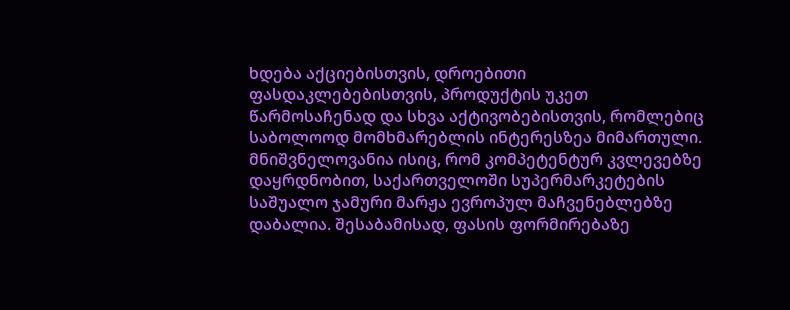ხდება აქციებისთვის, დროებითი ფასდაკლებებისთვის, პროდუქტის უკეთ წარმოსაჩენად და სხვა აქტივობებისთვის, რომლებიც საბოლოოდ მომხმარებლის ინტერესზეა მიმართული. მნიშვნელოვანია ისიც, რომ კომპეტენტურ კვლევებზე დაყრდნობით, საქართველოში სუპერმარკეტების საშუალო ჯამური მარჟა ევროპულ მაჩვენებლებზე დაბალია. შესაბამისად, ფასის ფორმირებაზე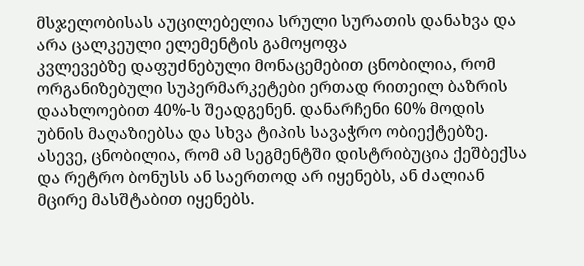მსჯელობისას აუცილებელია სრული სურათის დანახვა და არა ცალკეული ელემენტის გამოყოფა
კვლევებზე დაფუძნებული მონაცემებით ცნობილია, რომ ორგანიზებული სუპერმარკეტები ერთად რითეილ ბაზრის დაახლოებით 40%-ს შეადგენენ. დანარჩენი 60% მოდის უბნის მაღაზიებსა და სხვა ტიპის სავაჭრო ობიექტებზე. ასევე, ცნობილია, რომ ამ სეგმენტში დისტრიბუცია ქეშბექსა და რეტრო ბონუსს ან საერთოდ არ იყენებს, ან ძალიან მცირე მასშტაბით იყენებს.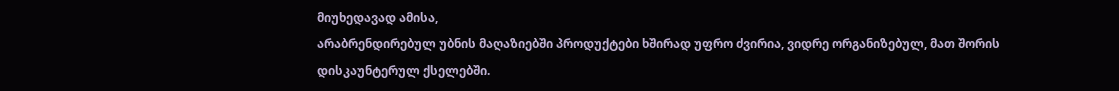მიუხედავად ამისა,
არაბრენდირებულ უბნის მაღაზიებში პროდუქტები ხშირად უფრო ძვირია, ვიდრე ორგანიზებულ, მათ შორის დისკაუნტერულ ქსელებში.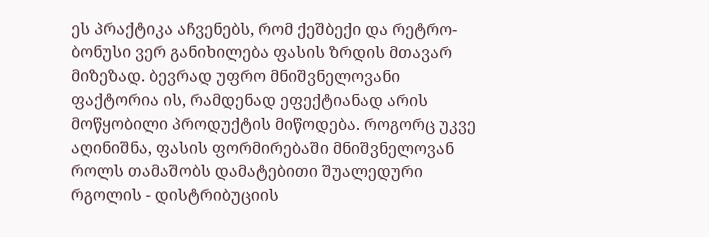ეს პრაქტიკა აჩვენებს, რომ ქეშბექი და რეტრო-ბონუსი ვერ განიხილება ფასის ზრდის მთავარ მიზეზად. ბევრად უფრო მნიშვნელოვანი ფაქტორია ის, რამდენად ეფექტიანად არის მოწყობილი პროდუქტის მიწოდება. როგორც უკვე აღინიშნა, ფასის ფორმირებაში მნიშვნელოვან როლს თამაშობს დამატებითი შუალედური რგოლის - დისტრიბუციის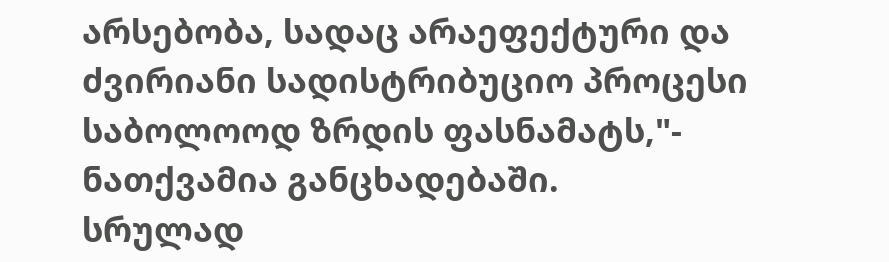არსებობა, სადაც არაეფექტური და ძვირიანი სადისტრიბუციო პროცესი საბოლოოდ ზრდის ფასნამატს,"- ნათქვამია განცხადებაში.
სრულად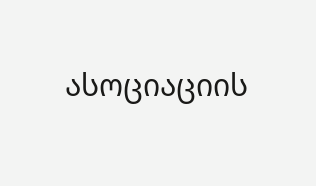ასოციაციის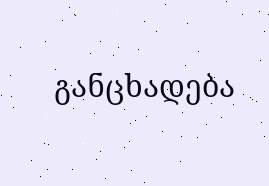განცხადება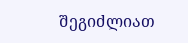შეგიძლიათ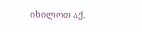იხილოთ აქ.